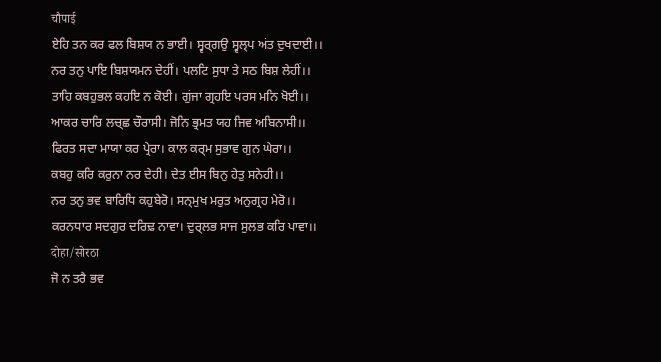चौपाई
ਏਹਿ ਤਨ ਕਰ ਫਲ ਬਿਸ਼ਯ ਨ ਭਾਈ। ਸ੍ਵਰ੍ਗਉ ਸ੍ਵਲ੍ਪ ਅਂਤ ਦੁਖਦਾਈ।।
ਨਰ ਤਨੁ ਪਾਇ ਬਿਸ਼ਯਮਨ ਦੇਹੀਂ। ਪਲਟਿ ਸੁਧਾ ਤੇ ਸਠ ਬਿਸ਼ ਲੇਹੀਂ।।
ਤਾਹਿ ਕਬਹੁਭਲ ਕਹਇ ਨ ਕੋਈ। ਗੁਂਜਾ ਗ੍ਰਹਇ ਪਰਸ ਮਨਿ ਖੋਈ।।
ਆਕਰ ਚਾਰਿ ਲਚ੍ਛ ਚੌਰਾਸੀ। ਜੋਨਿ ਭ੍ਰਮਤ ਯਹ ਜਿਵ ਅਬਿਨਾਸੀ।।
ਫਿਰਤ ਸਦਾ ਮਾਯਾ ਕਰ ਪ੍ਰੇਰਾ। ਕਾਲ ਕਰ੍ਮ ਸੁਭਾਵ ਗੁਨ ਘੇਰਾ।।
ਕਬਹੁ ਕਰਿ ਕਰੁਨਾ ਨਰ ਦੇਹੀ। ਦੇਤ ਈਸ ਬਿਨੁ ਹੇਤੁ ਸਨੇਹੀ।।
ਨਰ ਤਨੁ ਭਵ ਬਾਰਿਧਿ ਕਹੁਬੇਰੋ। ਸਨ੍ਮੁਖ ਮਰੁਤ ਅਨੁਗ੍ਰਹ ਮੇਰੋ।।
ਕਰਨਧਾਰ ਸਦਗੁਰ ਦਰਿਢ਼ ਨਾਵਾ। ਦੁਰ੍ਲਭ ਸਾਜ ਸੁਲਭ ਕਰਿ ਪਾਵਾ।।
दोहा/सोरठा
ਜੋ ਨ ਤਰੈ ਭਵ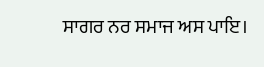ਸਾਗਰ ਨਰ ਸਮਾਜ ਅਸ ਪਾਇ।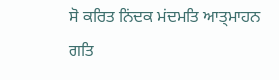ਸੋ ਕਰਿਤ ਨਿਂਦਕ ਮਂਦਮਤਿ ਆਤ੍ਮਾਹਨ ਗਤਿ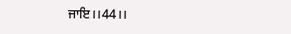ਜਾਇ।।44।।